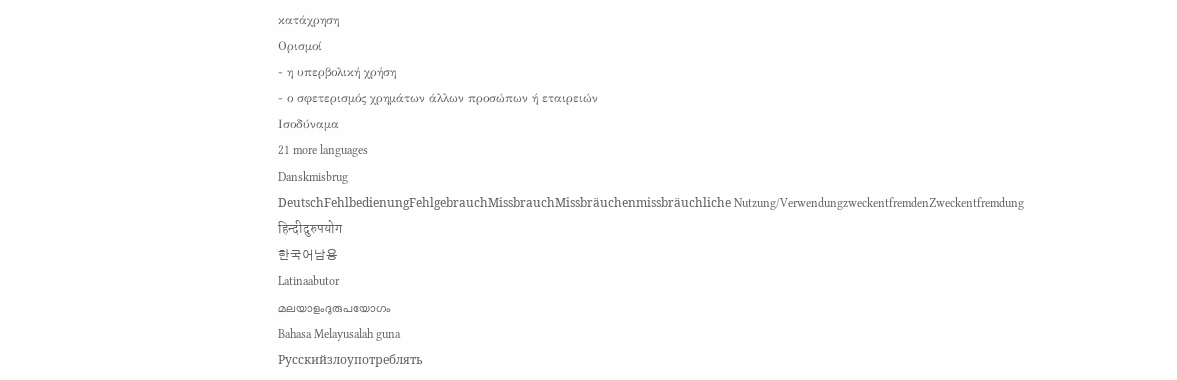κατάχρηση
Ορισμοί
- η υπερβολική χρήση
- ο σφετερισμός χρημάτων άλλων προσώπων ή εταιρειών
Ισοδύναμα
21 more languages
Danskmisbrug
DeutschFehlbedienungFehlgebrauchMissbrauchMissbräuchenmissbräuchliche Nutzung/VerwendungzweckentfremdenZweckentfremdung
हिन्दीदुरुपयोग
한국어남용
Latinaabutor
മലയാളംദുരുപയോഗം
Bahasa Melayusalah guna
Русскийзлоупотреблять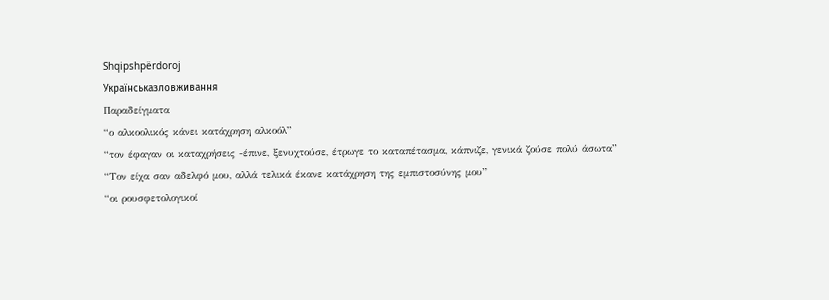Shqipshpërdoroj
Українськазловживання
Παραδείγματα
“ο αλκοολικός κάνει κατάχρηση αλκοόλ”
“τον έφαγαν οι καταχρήσεις -έπινε, ξενυχτούσε, έτρωγε το καταπέτασμα, κάπνιζε, γενικά ζούσε πολύ άσωτα”
“Τον είχα σαν αδελφό μου, αλλά τελικά έκανε κατάχρηση της εμπιστοσύνης μου”
“οι ρουσφετολογικοί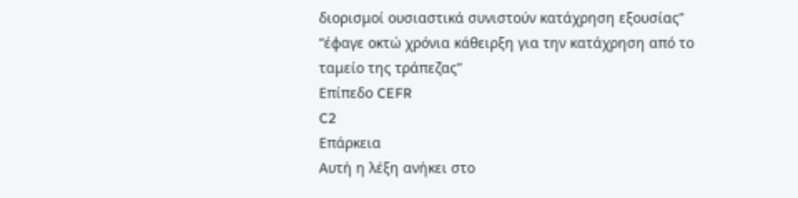διορισμοί ουσιαστικά συνιστούν κατάχρηση εξουσίας”
“έφαγε οκτώ χρόνια κάθειρξη για την κατάχρηση από το ταμείο της τράπεζας”
Επίπεδο CEFR
C2
Επάρκεια
Αυτή η λέξη ανήκει στο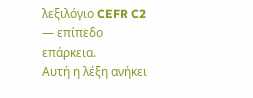λεξιλόγιο CEFR C2 — επίπεδο επάρκεια.
Αυτή η λέξη ανήκει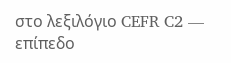στο λεξιλόγιο CEFR C2 — επίπεδο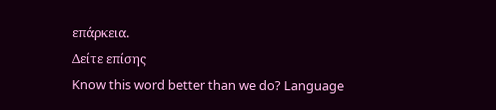επάρκεια.
Δείτε επίσης
Know this word better than we do? Language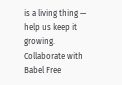is a living thing — help us keep it growing. Collaborate with Babel Free